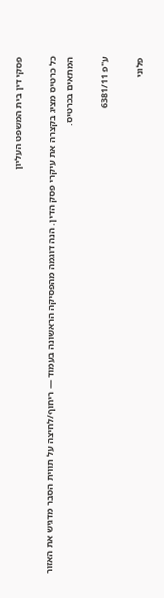פסקי דין בית המשפט העליון

כל כרטיס מציג בקצרה את עיקרי פסק הדין. הנה דוגמה מהפסיקה הראשונה בעמוד — ריחוף/לחיצה על תווית הסבר מדגיש את האזור המתאים בכרטיס.

ע"פ 6381/11

פלוני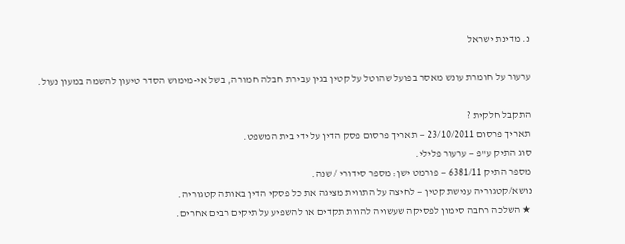נ. מדינת ישראל

ערעור על חומרת עונש מאסר בפועל שהוטל על קטין בגין עבירת חבלה חמורה, בשל אי-מימוש הסדר טיעון להשמה במעון נעול.

התקבל חלקית ?
תאריך פרסום 23/10/2011 — תאריך פרסום פסק הדין על ידי בית המשפט.
סוג התיק ע"פ — ערעור פלילי.
מספר התיק 6381/11 — פורמט ישן: מספר סידורי / שנה.
נושא/קטגוריה ענישת קטין — לחיצה על התווית מציגה את כל פסקי הדין באותה קטגוריה.
★ השלכה רחבה סימון לפסיקה שעשויה להוות תקדים או להשפיע על תיקים רבים אחרים.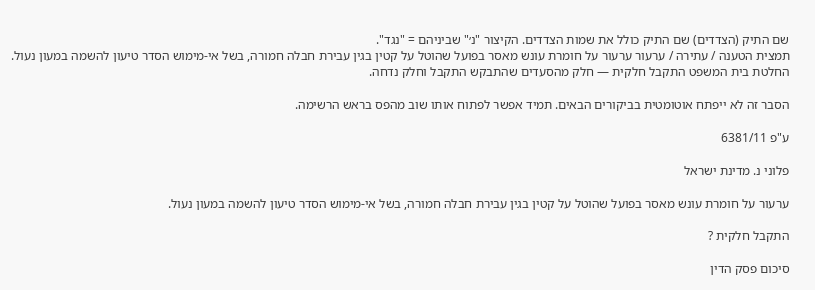שם התיק (הצדדים) שם התיק כולל את שמות הצדדים. הקיצור "נ׳" שביניהם = "נגד".
תמצית הטענה / עתירה / ערעור ערעור על חומרת עונש מאסר בפועל שהוטל על קטין בגין עבירת חבלה חמורה, בשל אי-מימוש הסדר טיעון להשמה במעון נעול.
החלטת בית המשפט התקבל חלקית — חלק מהסעדים שהתבקש התקבל וחלק נדחה.

הסבר זה לא ייפתח אוטומטית בביקורים הבאים. תמיד אפשר לפתוח אותו שוב מהפס בראש הרשימה.

ע"פ 6381/11

פלוני נ. מדינת ישראל

ערעור על חומרת עונש מאסר בפועל שהוטל על קטין בגין עבירת חבלה חמורה, בשל אי-מימוש הסדר טיעון להשמה במעון נעול.

התקבל חלקית ?

סיכום פסק הדין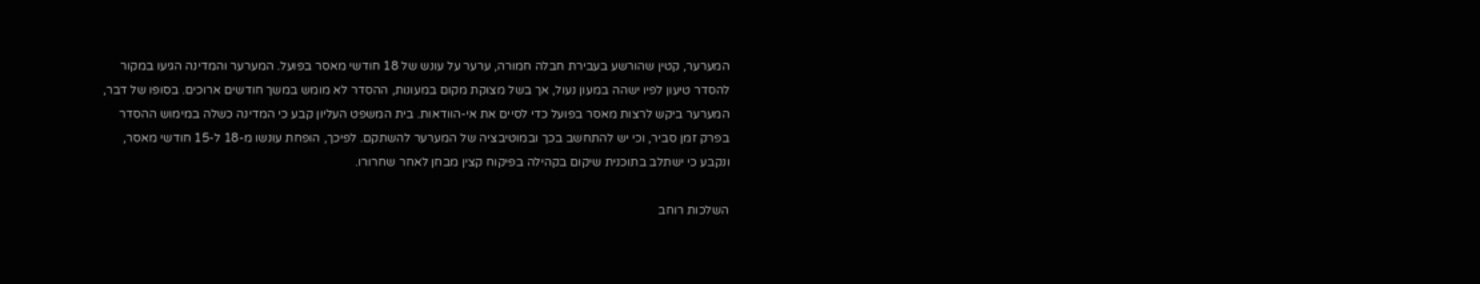המערער, קטין שהורשע בעבירת חבלה חמורה, ערער על עונש של 18 חודשי מאסר בפועל. המערער והמדינה הגיעו במקור להסדר טיעון לפיו ישהה במעון נעול, אך בשל מצוקת מקום במעונות, ההסדר לא מומש במשך חודשים ארוכים. בסופו של דבר, המערער ביקש לרצות מאסר בפועל כדי לסיים את אי-הוודאות. בית המשפט העליון קבע כי המדינה כשלה במימוש ההסדר בפרק זמן סביר, וכי יש להתחשב בכך ובמוטיבציה של המערער להשתקם. לפיכך, הופחת עונשו מ-18 ל-15 חודשי מאסר, ונקבע כי ישתלב בתוכנית שיקום בקהילה בפיקוח קצין מבחן לאחר שחרורו.

השלכות רוחב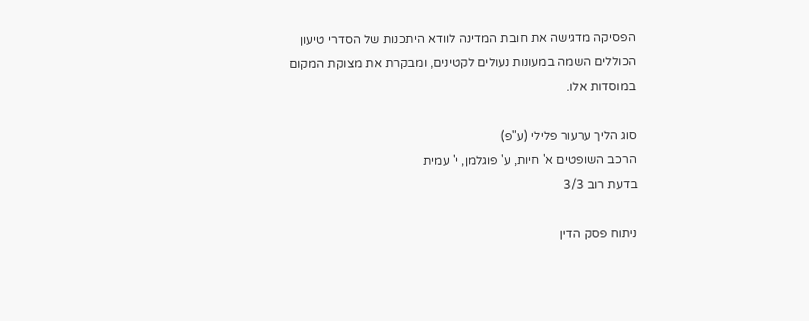הפסיקה מדגישה את חובת המדינה לוודא היתכנות של הסדרי טיעון הכוללים השמה במעונות נעולים לקטינים, ומבקרת את מצוקת המקום במוסדות אלו.

סוג הליך ערעור פלילי (ע"פ)
הרכב השופטים א' חיות, ע' פוגלמן, י' עמית
בדעת רוב 3/3

ניתוח פסק הדין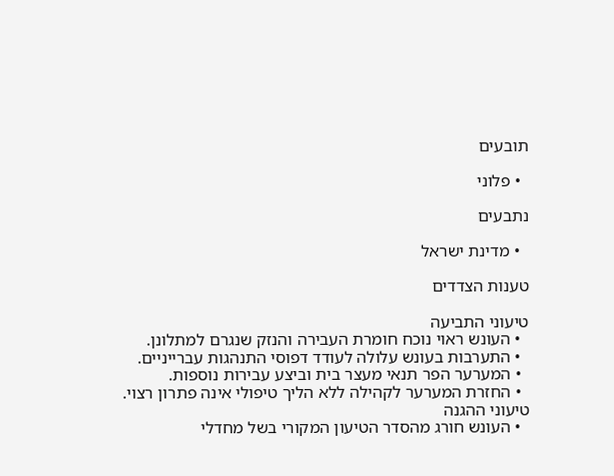תובעים

  • פלוני

נתבעים

  • מדינת ישראל

טענות הצדדים

טיעוני התביעה
  • העונש ראוי נוכח חומרת העבירה והנזק שנגרם למתלונן.
  • התערבות בעונש עלולה לעודד דפוסי התנהגות עברייניים.
  • המערער הפר תנאי מעצר בית וביצע עבירות נוספות.
  • החזרת המערער לקהילה ללא הליך טיפולי אינה פתרון רצוי.
טיעוני ההגנה
  • העונש חורג מהסדר הטיעון המקורי בשל מחדלי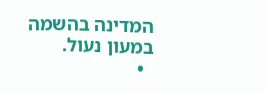המדינה בהשמה במעון נעול.
  •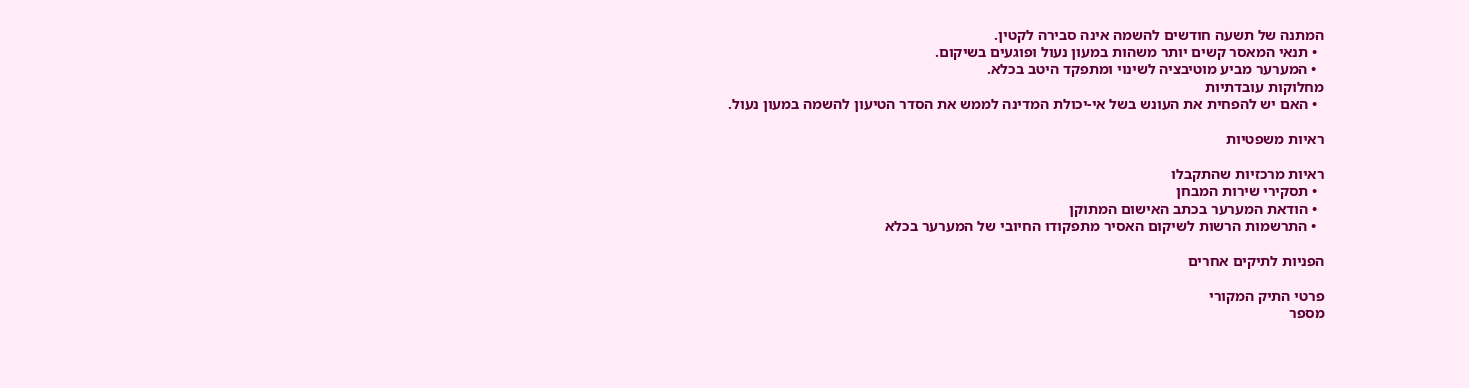המתנה של תשעה חודשים להשמה אינה סבירה לקטין.
  • תנאי המאסר קשים יותר משהות במעון נעול ופוגעים בשיקום.
  • המערער מביע מוטיבציה לשינוי ומתפקד היטב בכלא.
מחלוקות עובדתיות
  • האם יש להפחית את העונש בשל אי-יכולת המדינה לממש את הסדר הטיעון להשמה במעון נעול.

ראיות משפטיות

ראיות מרכזיות שהתקבלו
  • תסקירי שירות המבחן
  • הודאת המערער בכתב האישום המתוקן
  • התרשמות הרשות לשיקום האסיר מתפקודו החיובי של המערער בכלא

הפניות לתיקים אחרים

פרטי התיק המקורי
מספר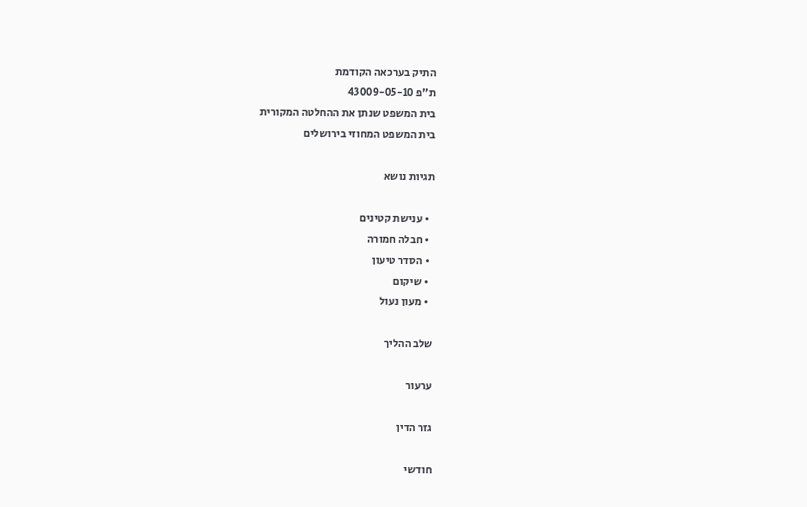התיק בערכאה הקודמת
ת"פ 43009-05-10
בית המשפט שנתן את ההחלטה המקורית
בית המשפט המחוזי בירושלים

תגיות נושא

  • ענישת קטינים
  • חבלה חמורה
  • הסדר טיעון
  • שיקום
  • מעון נעול

שלב ההליך

ערעור

גזר הדין

חודשי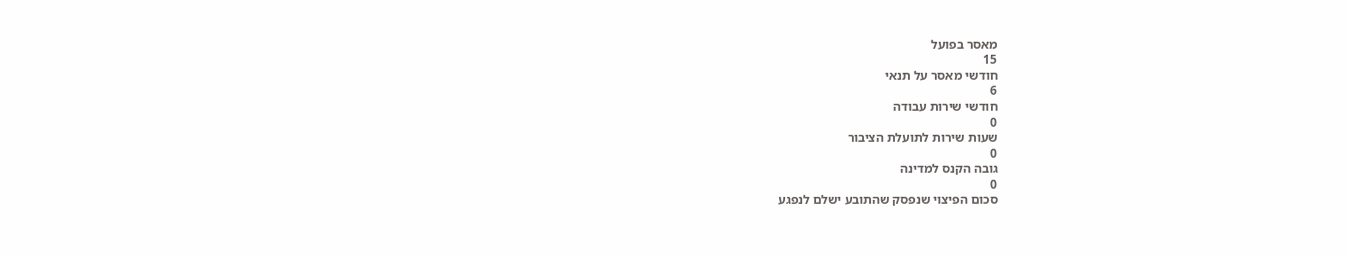מאסר בפועל
15
חודשי מאסר על תנאי
6
חודשי שירות עבודה
0
שעות שירות לתועלת הציבור
0
גובה הקנס למדינה
0
סכום הפיצוי שנפסק שהתובע ישלם לנפגע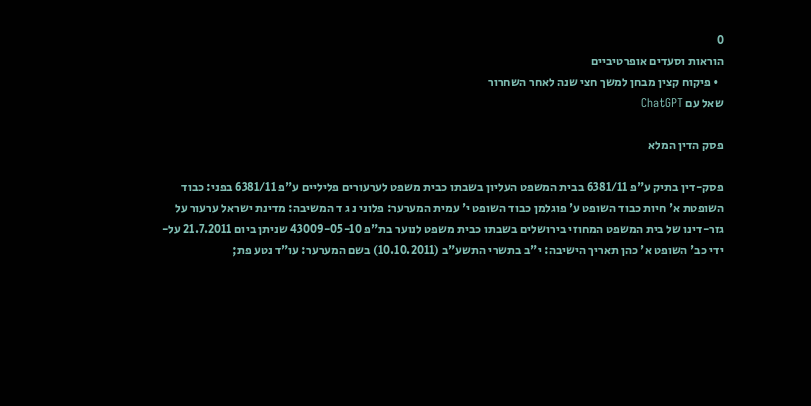0
הוראות וסעדים אופרטיביים
  • פיקוח קצין מבחן למשך חצי שנה לאחר השחרור
שאל עם ChatGPT

פסק הדין המלא

פסק-דין בתיק ע"פ 6381/11 בבית המשפט העליון בשבתו כבית משפט לערעורים פליליים ע"פ 6381/11 בפני: כבוד השופטת א' חיות כבוד השופט ע' פוגלמן כבוד השופט י' עמית המערער: פלוני נ ג ד המשיבה: מדינת ישראל ערעור על גזר-דינו של בית המשפט המחוזי בירושלים בשבתו כבית משפט לנוער בת"פ 43009-05-10 שניתן ביום 21.7.2011 על-ידי כב' השופט א' כהן תאריך הישיבה: י"ב בתשרי התשע"ב (10.10.2011) בשם המערער: עו"ד נטע פת;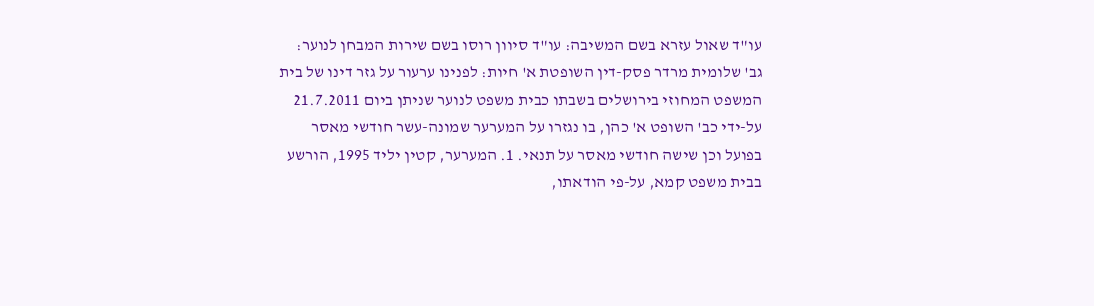עו"ד שאול עזרא בשם המשיבה: עו"ד סיוון רוסו בשם שירות המבחן לנוער: גב' שלומית מרדר פסק-דין השופטת א' חיות: לפנינו ערעור על גזר דינו של בית המשפט המחוזי בירושלים בשבתו כבית משפט לנוער שניתן ביום 21.7.2011 על-ידי כב' השופט א' כהן, בו נגזרו על המערער שמונה-עשר חודשי מאסר בפועל וכן שישה חודשי מאסר על תנאי. 1. המערער, קטין יליד 1995, הורשע בבית משפט קמא, על-פי הודאתו,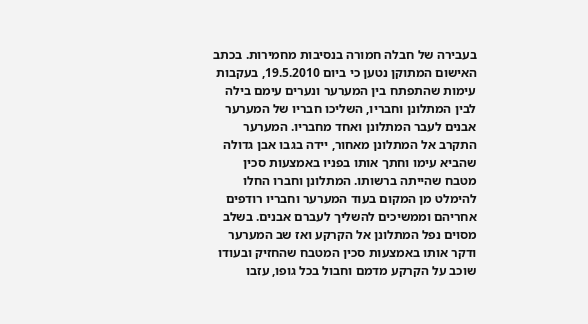בעבירה של חבלה חמורה בנסיבות מחמירות. בכתב האישום המתוקן נטען כי ביום 19.5.2010, בעקבות עימות שהתפתח בין המערער ונערים עימם בילה לבין המתלונן וחבריו, השליכו חבריו של המערער אבנים לעבר המתלונן ואחד מחבריו. המערער התקרב אל המתלונן מאחור, יידה בגבו אבן גדולה שהביא עימו וחתך אותו בפניו באמצעות סכין מטבח שהייתה ברשותו. המתלונן וחברו החלו להימלט מן המקום בעוד המערער וחבריו רודפים אחריהם וממשיכים להשליך לעברם אבנים. בשלב מסוים נפל המתלונן אל הקרקע ואז שב המערער ודקר אותו באמצעות סכין המטבח שהחזיק ובעודו שוכב על הקרקע מדמם וחבול בכל גופו, עזבו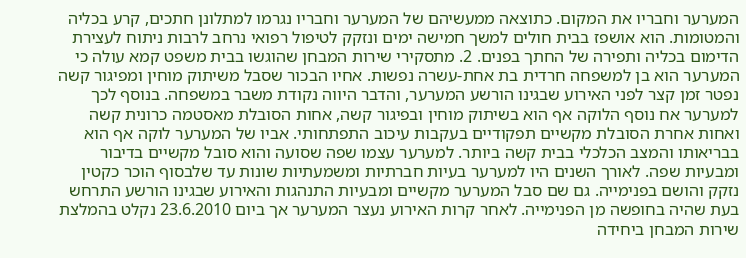המערער וחבריו את המקום. כתוצאה ממעשיהם של המערער וחבריו נגרמו למתלונן חתכים, קרע בכליה והמטומות. הוא אושפז בבית חולים למשך חמישה ימים ונזקק לטיפול רפואי נרחב לרבות ניתוח לעצירת הדימום בכליה ותפירה של החתך בפנים. 2. מתסקירי שירות המבחן שהוגשו בבית משפט קמא עולה כי המערער הוא בן למשפחה חרדית בת אחת-עשרה נפשות. אחיו הבכור שסבל משיתוק מוחין ומפיגור קשה נפטר זמן קצר לפני האירוע שבגינו הורשע המערער, והדבר היווה נקודת משבר במשפחה. בנוסף לכך למערער אח נוסף הלוקה אף הוא בשיתוק מוחין ובפיגור קשה, אחות הסובלת מאסטמה כרונית קשה ואחות אחרת הסובלת מקשיים תפקודיים בעקבות עיכוב התפתחותי. אביו של המערער לוקה אף הוא בבריאותו והמצב הכלכלי בבית קשה ביותר. למערער עצמו שפה שסועה והוא סובל מקשיים בדיבור ומבעיות שפה. לאורך השנים היו למערער בעיות חברתיות ומשמעתיות שונות עד שלבסוף הוכר כקטין נזקק והושם בפנימייה. גם שם סבל המערער מקשיים ומבעיות התנהגות והאירוע שבגינו הורשע התרחש בעת שהיה בחופשה מן הפנימייה. לאחר קרות האירוע נעצר המערער אך ביום 23.6.2010 נקלט בהמלצת שירות המבחן ביחידה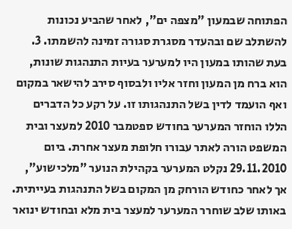הפתוחה שבמעון "מצפה ים", לאחר שהביע נכונות להשתלב שם ובהעדר מסגרת סגורה זמינה להשמתו. 3. בעת שהותו במעון היו למערער בעיות התנהגות שונות, הוא ברח מן המעון וחזר אליו ולבסוף סירב להישאר במקום ואף הועמד לדין בשל התנהגותו זו. על רקע כל הדברים הללו הוחזר המערער בחודש ספטמבר 2010 למעצר ובית המשפט הורה לאתר עבורו חלופת מעצר אחרת. ביום 29.11.2010 נקלט המערער בקהילת הנוער "מלכישוע", אך לאחר כחודש הורחק מן המקום בשל התנהגות בעייתית. באותו שלב שוחרר המערער למעצר בית מלא ובחודש ינואר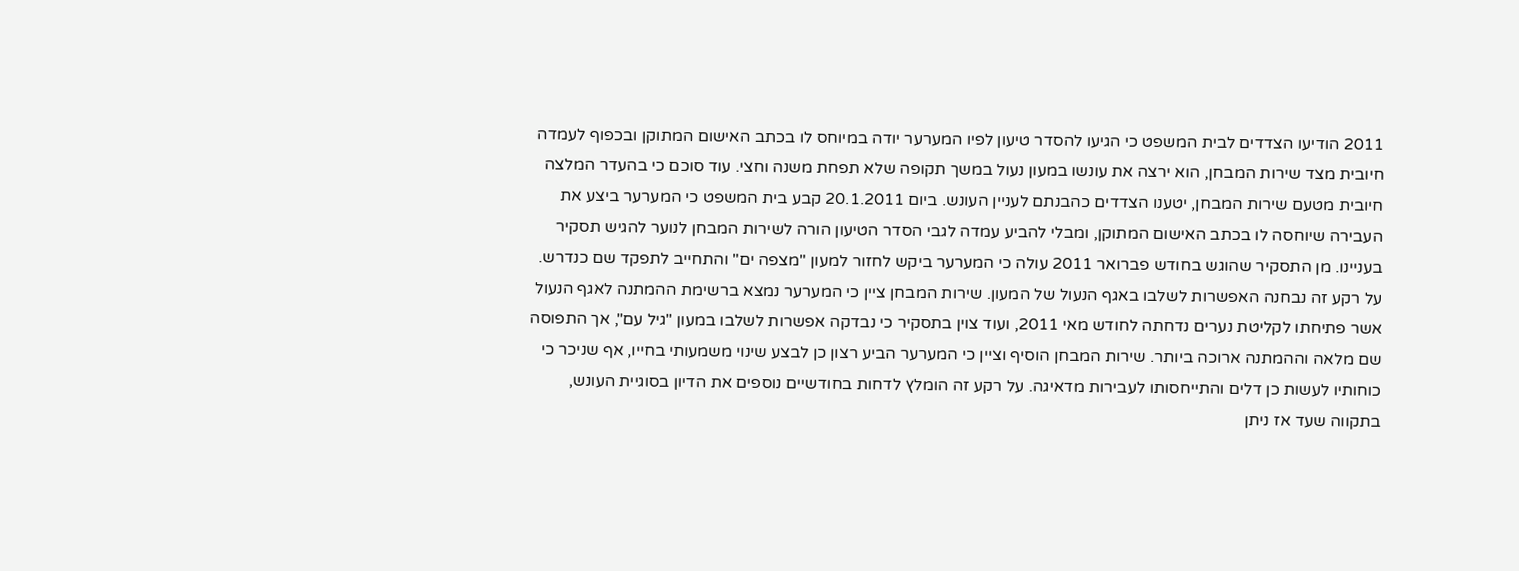2011 הודיעו הצדדים לבית המשפט כי הגיעו להסדר טיעון לפיו המערער יודה במיוחס לו בכתב האישום המתוקן ובכפוף לעמדה חיובית מצד שירות המבחן, הוא ירצה את עונשו במעון נעול במשך תקופה שלא תפחת משנה וחצי. עוד סוכם כי בהעדר המלצה חיובית מטעם שירות המבחן, יטענו הצדדים כהבנתם לעניין העונש. ביום 20.1.2011 קבע בית המשפט כי המערער ביצע את העבירה שיוחסה לו בכתב האישום המתוקן, ומבלי להביע עמדה לגבי הסדר הטיעון הורה לשירות המבחן לנוער להגיש תסקיר בעניינו. מן התסקיר שהוגש בחודש פברואר 2011 עולה כי המערער ביקש לחזור למעון "מצפה ים" והתחייב לתפקד שם כנדרש. על רקע זה נבחנה האפשרות לשלבו באגף הנעול של המעון. שירות המבחן ציין כי המערער נמצא ברשימת ההמתנה לאגף הנעול אשר פתיחתו לקליטת נערים נדחתה לחודש מאי 2011, ועוד צוין בתסקיר כי נבדקה אפשרות לשלבו במעון "גיל עם", אך התפוסה שם מלאה וההמתנה ארוכה ביותר. שירות המבחן הוסיף וציין כי המערער הביע רצון כן לבצע שינוי משמעותי בחייו, אף שניכר כי כוחותיו לעשות כן דלים והתייחסותו לעבירות מדאיגה. על רקע זה הומלץ לדחות בחודשיים נוספים את הדיון בסוגיית העונש, בתקווה שעד אז ניתן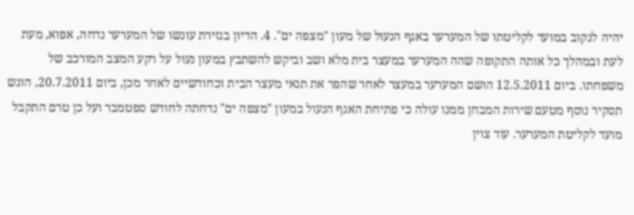יהיה לנקוב במועד לקליטתו של המערער באגף הנעול של מעון "מצפה ים". 4. הדיון בגזירת עונשו של המערער נדחה, אפוא, מעת לעת ובמהלך כל אותה התקופה שהה המערער במעצר בית מלא ושב וביקש להשתבץ במעון נעול על רקע המצב המורכב של משפחתו. ביום 12.5.2011 הושם המערער במעצר לאחר שהפר את תנאי מעצר הבית וכחודשיים לאחר מכן, ביום 20.7.2011, הוגש תסקיר נוסף מטעם שירות המבחן ממנו עולה כי פתיחת האגף הנעול במעון "מצפה ים" נדחתה לחודש ספטמבר ועל כן טרם התקבל מועד לקליטת המערער. עוד צוין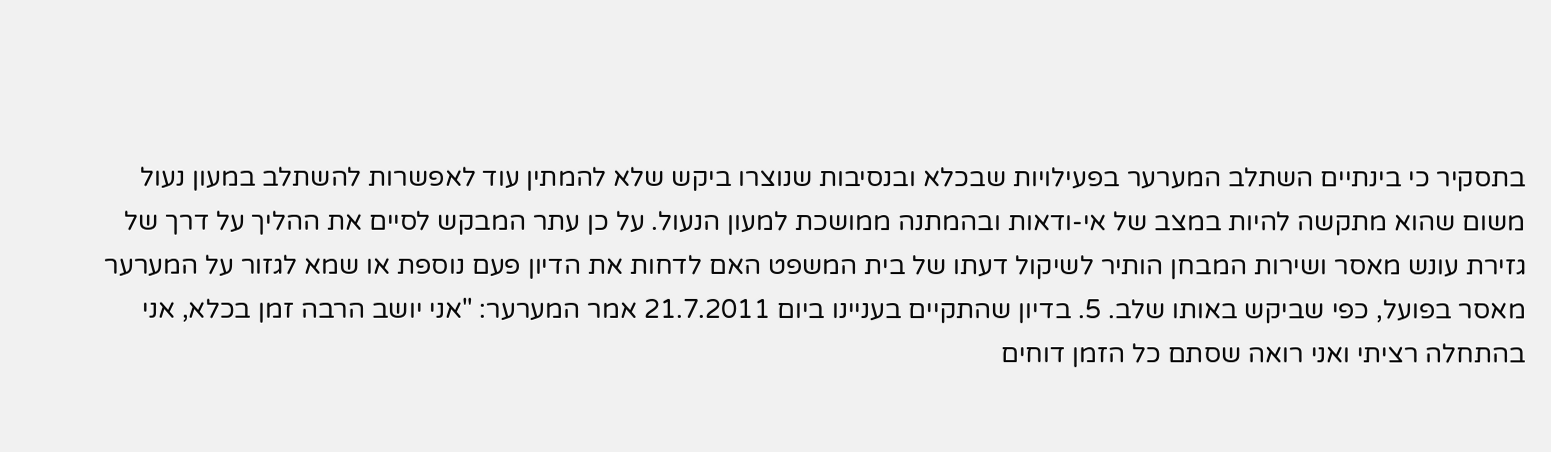בתסקיר כי בינתיים השתלב המערער בפעילויות שבכלא ובנסיבות שנוצרו ביקש שלא להמתין עוד לאפשרות להשתלב במעון נעול משום שהוא מתקשה להיות במצב של אי-ודאות ובהמתנה ממושכת למעון הנעול. על כן עתר המבקש לסיים את ההליך על דרך של גזירת עונש מאסר ושירות המבחן הותיר לשיקול דעתו של בית המשפט האם לדחות את הדיון פעם נוספת או שמא לגזור על המערער מאסר בפועל, כפי שביקש באותו שלב. 5. בדיון שהתקיים בעניינו ביום 21.7.2011 אמר המערער: "אני יושב הרבה זמן בכלא, אני בהתחלה רציתי ואני רואה שסתם כל הזמן דוחים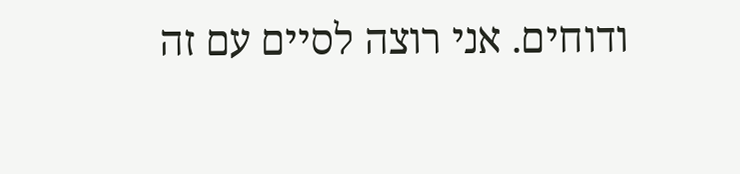ודוחים. אני רוצה לסיים עם זה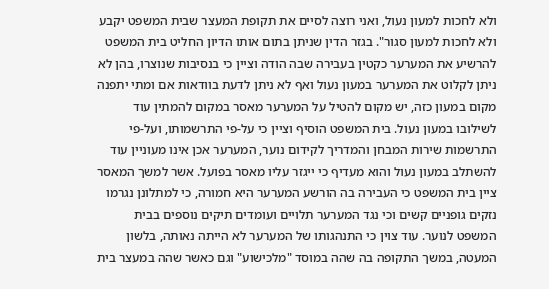ולא לחכות למעון נעול, ואני רוצה לסיים את תקופת המעצר שבית המשפט יקבע ולא לחכות למעון סגור". בגזר הדין שניתן בתום אותו הדיון החליט בית המשפט להרשיע את המערער כקטין בעבירה שבה הודה וציין כי בנסיבות שנוצרו, בהן לא ניתן לקלוט את המערער במעון נעול ואף לא ניתן לדעת בוודאות אם ומתי יתפנה מקום במעון כזה, יש מקום להטיל על המערער מאסר במקום להמתין עוד לשילובו במעון נעול. בית המשפט הוסיף וציין כי על-פי התרשמותו, ועל-פי התרשמות שירות המבחן והמדריך לקידום נוער, המערער אכן אינו מעוניין עוד להשתלב במעון נעול והוא מעדיף כי ייגזר עליו מאסר בפועל. אשר למשך המאסר ציין בית המשפט כי העבירה בה הורשע המערער היא חמורה, כי למתלונן נגרמו נזקים גופניים קשים וכי נגד המערער תלויים ועומדים תיקים נוספים בבית המשפט לנוער. עוד צוין כי התנהגותו של המערער לא הייתה נאותה, בלשון המעטה, במשך התקופה בה שהה במוסד "מלכישוע" וגם כאשר שהה במעצר בית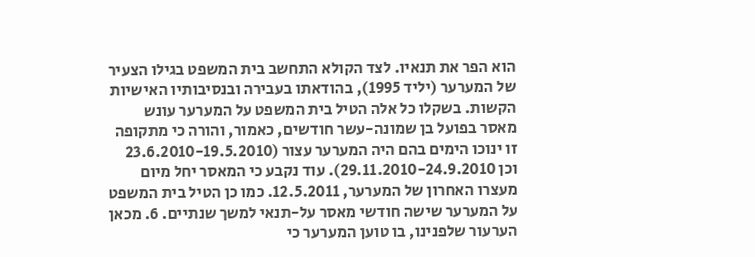הוא הפר את תנאיו. לצד הקולא התחשב בית המשפט בגילו הצעיר של המערער (יליד 1995), בהודאתו בעבירה ובנסיבותיו האישיות הקשות. בשקלו כל אלה הטיל בית המשפט על המערער עונש מאסר בפועל בן שמונה-עשר חודשים, כאמור, והורה כי מתקופה זו ינוכו הימים בהם היה המערער עצור (23.6.2010-19.5.2010 וכן 29.11.2010-24.9.2010). עוד נקבע כי המאסר יחל מיום מעצרו האחרון של המערער, 12.5.2011. כמו כן הטיל בית המשפט על המערער שישה חודשי מאסר על-תנאי למשך שנתיים. 6. מכאן הערעור שלפנינו, בו טוען המערער כי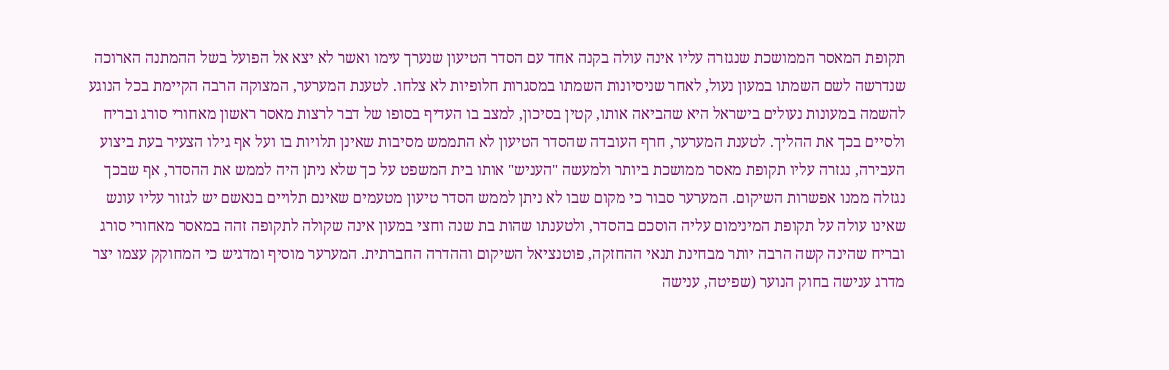תקופת המאסר הממושכת שנגזרה עליו אינה עולה בקנה אחד עם הסדר הטיעון שנערך עימו ואשר לא יצא אל הפועל בשל ההמתנה הארוכה שנדרשה לשם השמתו במעון נעול, לאחר שניסיונות השמתו במסגרות חלופיות לא צלחו. לטענת המערער, המצוקה הרבה הקיימת בכל הנוגע להשמה במעונות נעולים בישראל היא שהביאה אותו, קטין בסיכון, למצב בו העדיף בסופו של דבר לרצות מאסר ראשון מאחורי סורג ובריח ולסיים בכך את ההליך. לטענת המערער, חרף העובדה שהסדר הטיעון לא התממש מסיבות שאינן תלויות בו ועל אף גילו הצעיר בעת ביצוע העבירה, נגזרה עליו תקופת מאסר ממושכת ביותר ולמעשה "העניש" אותו בית המשפט על כך שלא ניתן היה לממש את ההסדר, אף שבכך נגזלה ממנו אפשרות השיקום. המערער סבור כי מקום שבו לא ניתן לממש הסדר טיעון מטעמים שאינם תלויים בנאשם יש לגזור עליו עונש שאינו עולה על תקופת המינימום עליה הוסכם בהסדר, ולטענתו שהות בת שנה וחצי במעון אינה שקולה לתקופה זהה במאסר מאחורי סורג ובריח שהינה קשה הרבה יותר מבחינת תנאי ההחזקה, פוטנציאל השיקום וההדרה החברתית. המערער מוסיף ומדגיש כי המחוקק עצמו יצר מדרג ענישה בחוק הנוער (שפיטה, ענישה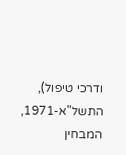ודרכי טיפול), התשל"א-1971, המבחין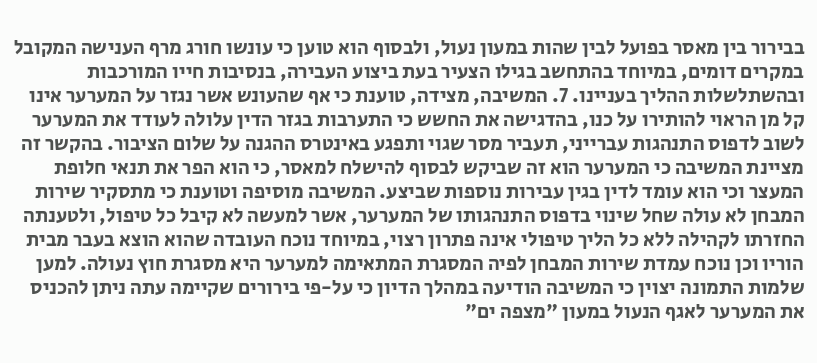בבירור בין מאסר בפועל לבין שהות במעון נעול, ולבסוף הוא טוען כי עונשו חורג מרף הענישה המקובל במקרים דומים, במיוחד בהתחשב בגילו הצעיר בעת ביצוע העבירה, בנסיבות חייו המורכבות ובהשתלשלות ההליך בעניינו. 7. המשיבה, מצידה, טוענת כי אף שהעונש אשר נגזר על המערער אינו קל מן הראוי להותירו על כנו, בהדגישה את החשש כי התערבות בגזר הדין עלולה לעודד את המערער לשוב לדפוס התנהגות עברייני, תעביר מסר שגוי ותפגע באינטרס ההגנה על שלום הציבור. בהקשר זה מציינת המשיבה כי המערער הוא זה שביקש לבסוף להישלח למאסר, כי הוא הפר את תנאי חלופת המעצר וכי הוא עומד לדין בגין עבירות נוספות שביצע. המשיבה מוסיפה וטוענת כי מתסקיר שירות המבחן לא עולה שחל שינוי בדפוס התנהגותו של המערער, אשר למעשה לא קיבל כל טיפול, ולטענתה החזרתו לקהילה ללא כל הליך טיפולי אינה פתרון רצוי, במיוחד נוכח העובדה שהוא הוצא בעבר מבית הוריו וכן נוכח עמדת שירות המבחן לפיה המסגרת המתאימה למערער היא מסגרת חוץ נעולה. למען שלמות התמונה יצוין כי המשיבה הודיעה במהלך הדיון כי על-פי בירורים שקיימה עתה ניתן להכניס את המערער לאגף הנעול במעון "מצפה ים"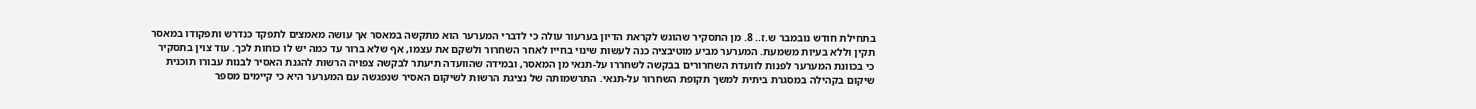בתחילת חודש נובמבר ש.ז.. 8. מן התסקיר שהוגש לקראת הדיון בערעור עולה כי לדברי המערער הוא מתקשה במאסר אך עושה מאמצים לתפקד כנדרש ותפקודו במאסר תקין וללא בעיות משמעת. המערער מביע מוטיבציה כנה לעשות שינוי בחייו לאחר השחרור ולשקם את עצמו, אף שלא ברור עד כמה יש לו כוחות לכך. עוד צוין בתסקיר כי בכוונת המערער לפנות לוועדת השחרורים בבקשה לשחררו על-תנאי מן המאסר, ובמידה שהוועדה תיעתר לבקשה צפויה הרשות להגנת האסיר לבנות עבורו תוכנית שיקום בקהילה במסגרת ביתית למשך תקופת השחרור על-תנאי. התרשמותה של נציגת הרשות לשיקום האסיר שנפגשה עם המערער היא כי קיימים מספר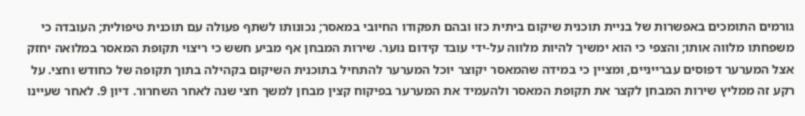גורמים התומכים באפשרות של בניית תוכנית שיקום ביתית כזו ובהם תפקודו החיובי במאסר; נכונותו לשתף פעולה עם תוכנית טיפולית; העובדה כי משפחתו מלווה אותו; והצפי כי הוא ימשיך להיות מלווה על-ידי עובד קידום נוער. שירות המבחן אף מביע חשש כי ריצוי תקופת המאסר במלואה יחזק אצל המערער דפוסים עברייניים, ומציין כי במידה שהמאסר יקוצר יוכל המערער להתחיל בתוכנית השיקום בקהילה בתוך תקופה של כחודש וחצי. על רקע זה ממליץ שירות המבחן לקצר את תקופת המאסר ולהעמיד את המערער בפיקוח קצין מבחן למשך חצי שנה לאחר השחרור. דיון 9. לאחר שעיינו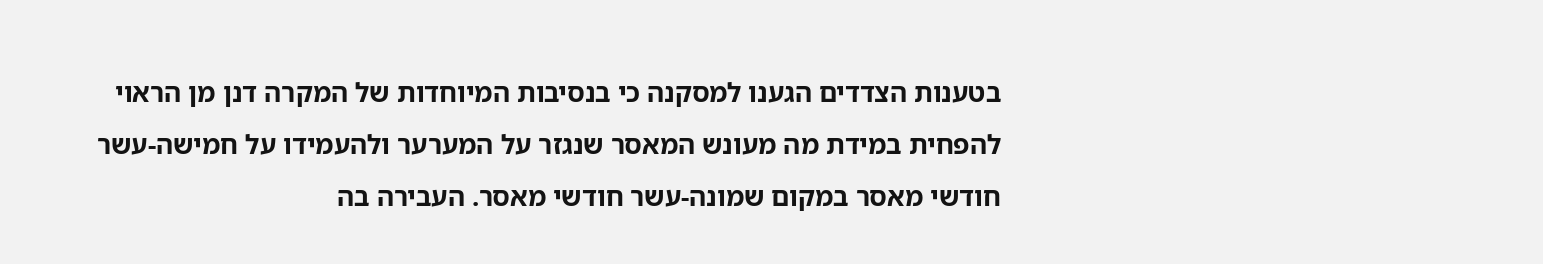בטענות הצדדים הגענו למסקנה כי בנסיבות המיוחדות של המקרה דנן מן הראוי להפחית במידת מה מעונש המאסר שנגזר על המערער ולהעמידו על חמישה-עשר חודשי מאסר במקום שמונה-עשר חודשי מאסר. העבירה בה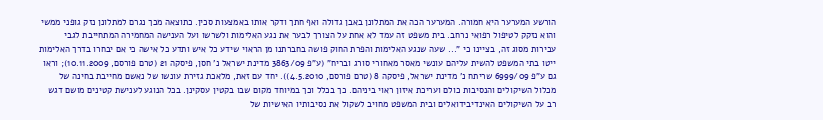הורשע המערער היא חמורה. המערער הכה את המתלונן באבן גדולה ואף חתך ודקר אותו באמצעות סכין. כתוצאה מכך נגרם למתלונן נזק גופני ממשי והוא נזקק לטיפול רפואי נרחב. בית משפט זה עמד לא אחת על הצורך לבער את נגע האלימות ולשרשו ועל הענישה המחמירה המתחייבת לגבי עבירות מסוג זה, בציינו כי "... שעה שנגע האלימות והפרת החוק פושה בחברתנו מן הראוי שידע כל איש ותדע כל אישה כי אם יבחרו בדרך האלימות ייטו בתי המשפט להשית עליהם עונשי מאסר מאחורי סורג ובריח" (ע"פ 3863/09 מדינת ישראל נ' חסן, פיסקה 21 (טרם פורסם, 10.11.2009); וראו גם ע"פ 6999/09 שריתח נ' מדינת ישראל, פיסקה 8 (טרם פורסם, 4.5.2010)). יחד עם זאת, מלאכת גזירת עונשו של נאשם מחייבת בחינה של מכלול השיקולים והנסיבות כולם ועריכת איזון ראוי ביניהם. כך בכלל וכך במיוחד מקום שבו בקטין עסקינן. בכל הנוגע לענישת קטינים מושם דגש רב על השיקולים האינדיבידואלים ובית המשפט מחויב לשקול את נסיבותיו האישיות של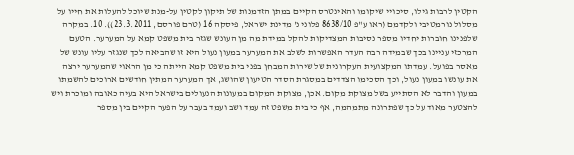הקטין לרבות גילו, סיכויי שיקומו והאינטרס הקיים במתן הזדמנות של תיקון לקטין על-מנת שיוכל להעלות את חייו על מסלול נורמטיבי ולקדמם (ראו ע"פ 8638/10 פלוני נ' מדינת ישראל, פיסקה 16 (טרם פורסם, 23.3.2011)). 10. במקרה שלפנינו חוברות יחדיו מספר נסיבות המצדיקות להקל במידת מה מן העונש שגזר בית משפט קמא על המערער. הטעם המרכזי עניינו בכך שבמידה רבה העדר האפשרות לשלב את המערער במעון נעול היא זו שהביאה לכך שנגזר עליו עונש של מאסר בפועל. עמדתו המקצועית העקרונית של שירות המבחן בפני בית משפט קמא הייתה כי מן הראוי שהמערער ירצה את עונשו במעון נעול, וכך הסכימו הצדדים במסגרת הסדר הטיעון שהושג, אך המערער המתין חודשים ארוכים להשמתו במעון והדבר לא הסתייע בשל מצוקת מקום. אכן, מצוקת המקום במעונות הנעולים בישראל היא בעיה כאובה ומוכרת ויש להצטער מאוד על כך שפתרונה מתמהמה, אף כי בית משפט זה עמד ושב ועמד בעבר על הפער הקיים בין מספר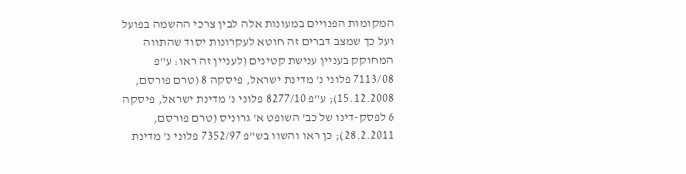המקומות הפנויים במעונות אלה לבין צרכי ההשמה בפועל ועל כך שמצב דברים זה חוטא לעקרונות יסוד שהתווה המחוקק בעניין ענישת קטינים (לעניין זה ראו: ע"פ 7113/08 פלוני נ' מדינת ישראל, פיסקה 8 (טרם פורסם, 15.12.2008); ע"פ 8277/10 פלוני נ' מדינת ישראל, פיסקה 6 לפסק-דינו של כב' השופט א' גרוניס (טרם פורסם, 28.2.2011); כן ראו והשוו בש"פ 7352/97 פלוני נ' מדינת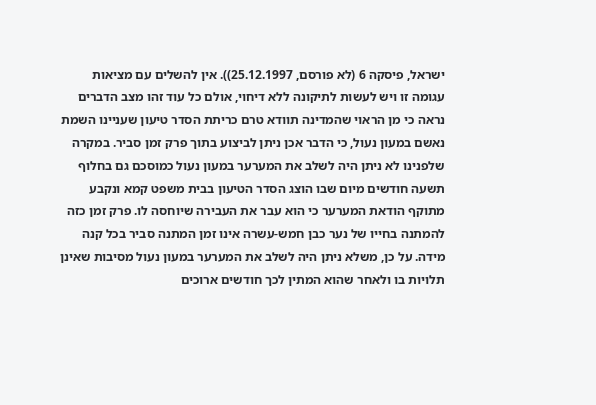ישראל, פיסקה 6 (לא פורסם, 25.12.1997)). אין להשלים עם מציאות עגומה זו ויש לעשות לתיקונה ללא דיחוי, אולם כל עוד זהו מצב הדברים נראה כי מן הראוי שהמדינה תוודא טרם כריתת הסדר טיעון שעניינו השמת נאשם במעון נעול, כי הדבר אכן ניתן לביצוע בתוך פרק זמן סביר. במקרה שלפנינו לא ניתן היה לשלב את המערער במעון נעול כמוסכם גם בחלוף תשעה חודשים מיום שבו הוצג הסדר הטיעון בבית משפט קמא ונקבע מתוקף הודאת המערער כי הוא עבר את העבירה שיוחסה לו. פרק זמן כזה להמתנה בחייו של נער כבן חמש-עשרה אינו זמן המתנה סביר בכל קנה מידה. על כן, משלא ניתן היה לשלב את המערער במעון נעול מסיבות שאינן תלויות בו ולאחר שהוא המתין לכך חודשים ארוכים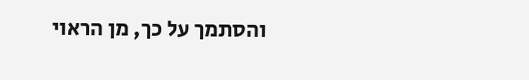והסתמך על כך, מן הראוי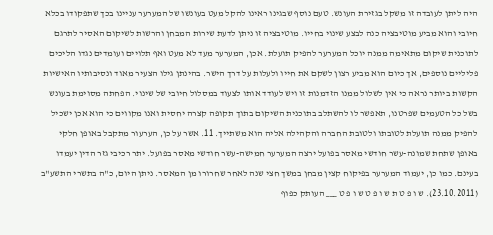היה ליתן לעובדה זו משקל בגזירת העונש. טעם נוסף שבגינו ראינו להקל מעט בעונשו של המערער עניינו בכך שתפקודו בכלא חיובי והוא מביע מוטיבציה כנה לבצע שינוי בחייו. מוטיבציה זו ניתן לדעת שירות המבחן והרשות לשיקום האסיר לתרגם לתוכנית שיקום מתאימה ממנה יוכל המערער להפיק תועלת. אכן, המערער מעד לא מעט ואף תלויים ועומדים נגדו הליכים פליליים נוספים, אך כיום הוא מביע רצון לשקם את חייו ולעלות על דרך הישר. בהינתן גילו הצעיר מאוד ונסיבותיו האישיות הקשות ביותר נראה כי אין לשלול ממנו הזדמנות זו ויש לעודד אותו לצעוד במסלול חיובי של שינוי. הפחתה מסוימת בעונש בשל כל הטעמים שפרטנו, תאפשר לו להשתלב בתוכנית השיקום בתוך תקופה קצרה יחסית ואנו מקווים כי הוא אכן ישכיל להפיק ממנה תועלת לטובתו ולטובת החברה והקהילה אליה הוא משתייך. 11. אשר על כן, הערעור מתקבל באופן חלקי באופן שתחת שמונה-עשר חודשי מאסר בפועל ירצה המערער חמישה-עשר חודשי מאסר בפועל. יתר רכיבי גזר הדין יעמדו בעינם. כמו כן, יעמוד המערער בפיקוח קצין מבחן במשך חצי שנה לאחר שחרורו מן המאסר. ניתן היום, כ"ה בתשרי התשע"ב (23.10.2011). ש ו פ ט ת ש ו פ ט ש ו פ ט ___ העותק כפוף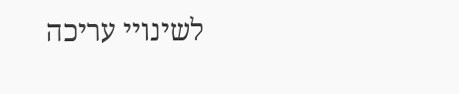לשינויי עריכה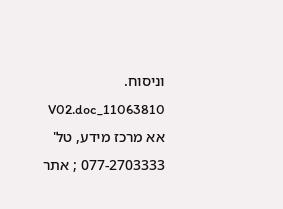וניסוח. 11063810_V02.doc אא מרכז מידע, טל' 077-2703333 ; אתר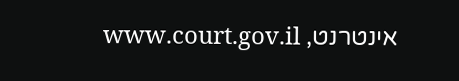אינטרנט, www.court.gov.il